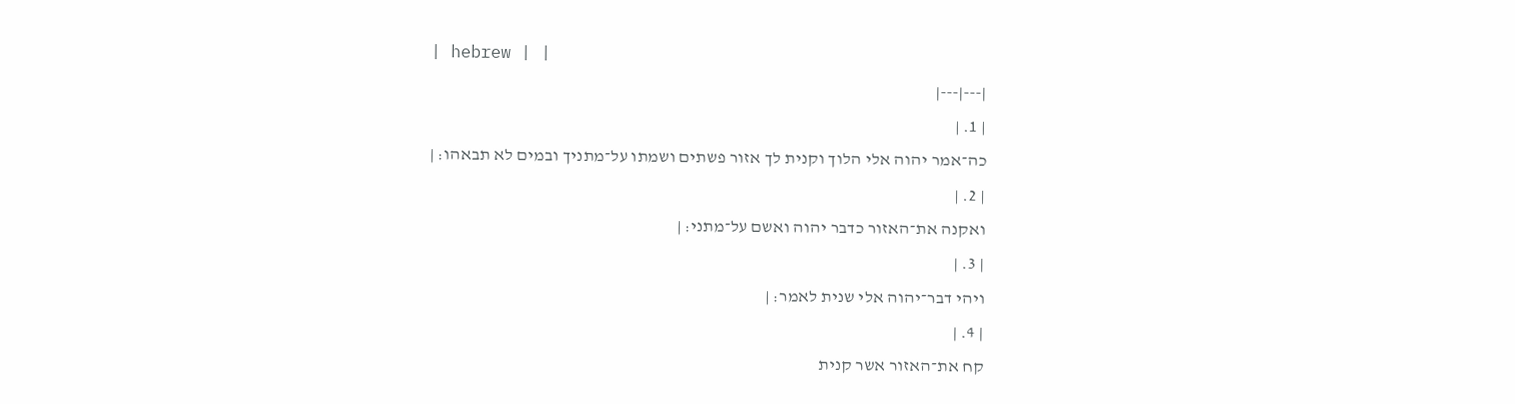| hebrew | |
|---|---|
| 1. |
כה־אמר יהוה אלי הלוך וקנית לך אזור פשתים ושמתו על־מתניך ובמים לא תבאהו׃ |
| 2. |
ואקנה את־האזור כדבר יהוה ואשם על־מתני׃ |
| 3. |
ויהי דבר־יהוה אלי שנית לאמר׃ |
| 4. |
קח את־האזור אשר קנית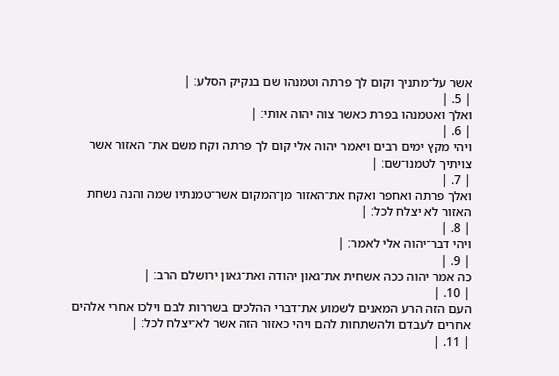אשר על־מתניך וקום לך פרתה וטמנהו שם בנקיק הסלע׃ |
| 5. |
ואלך ואטמנהו בפרת כאשר צוה יהוה אותי׃ |
| 6. |
ויהי מקץ ימים רבים ויאמר יהוה אלי קום לך פרתה וקח משם את־ האזור אשר צויתיך לטמנו־שם׃ |
| 7. |
ואלך פרתה ואחפר ואקח את־האזור מן־המקום אשר־טמנתיו שמה והנה נשחת האזור לא יצלח לכל׃ |
| 8. |
ויהי דבר־יהוה אלי לאמר׃ |
| 9. |
כה אמר יהוה ככה אשחית את־גאון יהודה ואת־גאון ירושלם הרב׃ |
| 10. |
העם הזה הרע המאנים לשמוע את־דברי ההלכים בשררות לבם וילכו אחרי אלהים אחרים לעבדם ולהשתחות להם ויהי כאזור הזה אשר לא־יצלח לכל׃ |
| 11. |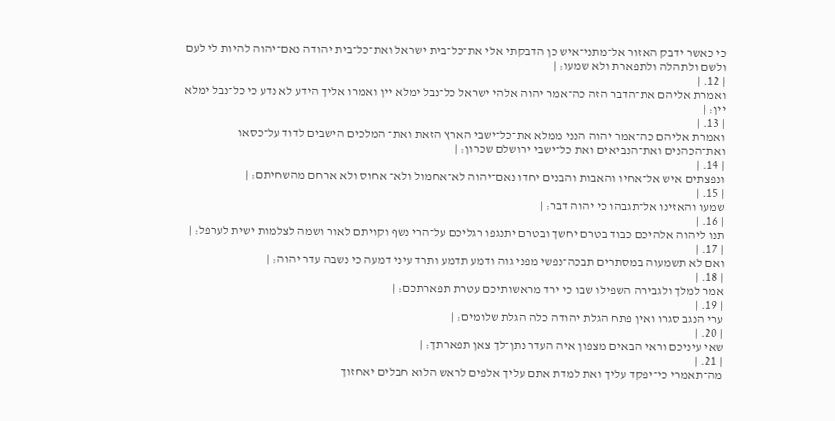כי כאשר ידבק האזור אל־מתני־איש כן הדבקתי אלי את־כל־בית ישראל ואת־כל־בית יהודה נאם־יהוה להיות לי לעם ולשם ולתהלה ולתפארת ולא שמעו׃ |
| 12. |
ואמרת אליהם את־הדבר הזה כה־אמר יהוה אלהי ישראל כל־נבל ימלא יין ואמרו אליך הידע לא נדע כי כל־נבל ימלא יין׃ |
| 13. |
ואמרת אליהם כה־אמר יהוה הנני ממלא את־כל־ישבי הארץ הזאת ואת־ המלכים הישבים לדוד על־כסאו ואת־הכהנים ואת־הנביאים ואת כל־ישבי ירושלם שכרון׃ |
| 14. |
ונפצתים איש אל־אחיו והאבות והבנים יחדו נאם־יהוה לא־אחמול ולא־ אחוס ולא ארחם מהשחיתם׃ |
| 15. |
שמעו והאזינו אל־תגבהו כי יהוה דבר׃ |
| 16. |
תנו ליהוה אלהיכם כבוד בטרם יחשך ובטרם יתנגפו רגליכם על־הרי נשף וקויתם לאור ושמה לצלמות ישית לערפל׃ |
| 17. |
ואם לא תשמעוה במסתרים תבכה־נפשי מפני גוה ודמע תדמע ותרד עיני דמעה כי נשבה עדר יהוה׃ |
| 18. |
אמר למלך ולגבירה השפילו שבו כי ירד מראשותיכם עטרת תפארתכם׃ |
| 19. |
ערי הנגב סגרו ואין פתח הגלת יהודה כלה הגלת שלומים׃ |
| 20. |
שאי עיניכם וראי הבאים מצפון איה העדר נתן־לך צאן תפארתך׃ |
| 21. |
מה־תאמרי כי־יפקד עליך ואת למדת אתם עליך אלפים לראש הלוא חבלים יאחזוך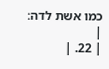כמו אשת לדה׃ |
| 22. |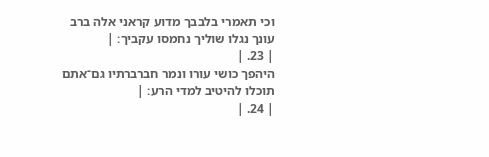וכי תאמרי בלבבך מדוע קראני אלה ברב עונך נגלו שוליך נחמסו עקביך׃ |
| 23. |
היהפך כושי עורו ונמר חברברתיו גם־אתם תוכלו להיטיב למדי הרע׃ |
| 24. |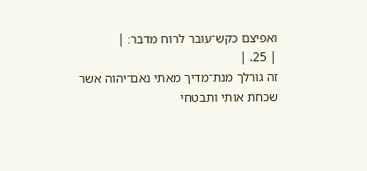ואפיצם כקש־עובר לרוח מדבר׃ |
| 25. |
זה גורלך מנת־מדיך מאתי נאם־יהוה אשר שכחת אותי ותבטחי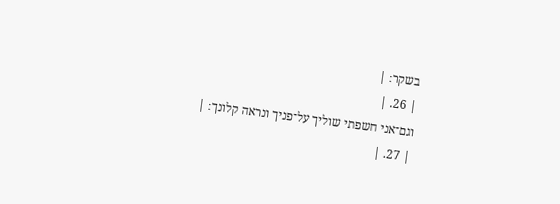בשקר׃ |
| 26. |
וגם־אני חשפתי שוליך על־פניך ונראה קלונך׃ |
| 27. |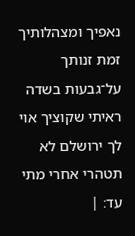נאפיך ומצהלותיך זמת זנותך על־גבעות בשדה ראיתי שקוציך אוי לך ירושלם לא תטהרי אחרי מתי עד׃ |